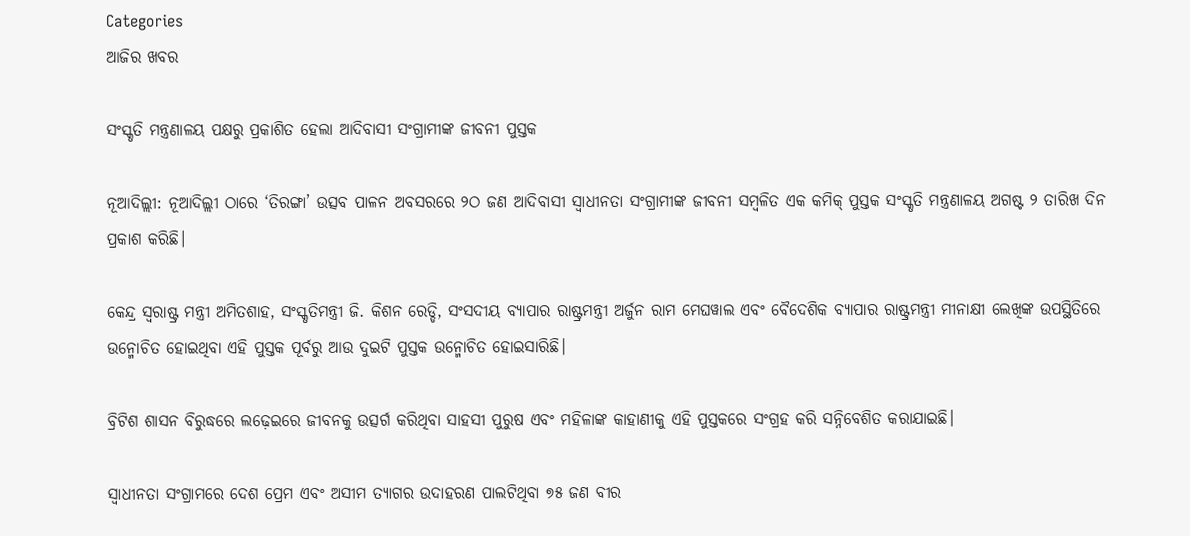Categories
ଆଜିର ଖବର

ସଂସ୍କୃତି ମନ୍ତ୍ରଣାଳୟ ପକ୍ଷରୁ ପ୍ରକାଶିତ ହେଲା ଆଦିବାସୀ ସଂଗ୍ରାମୀଙ୍କ ଜୀବନୀ ପୁସ୍ତକ

ନୂଆଦିଲ୍ଲୀ: ନୂଆଦିଲ୍ଲୀ ଠାରେ ‘ତିରଙ୍ଗା’ ଉତ୍ସବ ପାଳନ ଅବସରରେ ୨ଠ ଜଣ ଆଦିବାସୀ ସ୍ୱାଧୀନତା ସଂଗ୍ରାମୀଙ୍କ ଜୀବନୀ ସମ୍ବଳିତ ଏକ କମିକ୍ ପୁସ୍ତକ ସଂସ୍କୃତି ମନ୍ତ୍ରଣାଳୟ ଅଗଷ୍ଟ ୨ ତାରିଖ ଦିନ ପ୍ରକାଶ କରିଛି।

କେନ୍ଦ୍ର ସ୍ୱରାଷ୍ଟ୍ର ମନ୍ତ୍ରୀ ଅମିତଶାହ, ସଂସ୍କୃତିମନ୍ତ୍ରୀ ଜି. କିଶନ ରେଡ୍ଡି, ସଂସଦୀୟ ବ୍ୟାପାର ରାଷ୍ଟ୍ରମନ୍ତ୍ରୀ ଅର୍ଜୁନ ରାମ ମେଘୱାଲ ଏବଂ ବୈଦେଶିକ ବ୍ୟାପାର ରାଷ୍ଟ୍ରମନ୍ତ୍ରୀ ମୀନାକ୍ଷୀ ଲେଖିଙ୍କ ଉପସ୍ଥିତିରେ ଉନ୍ମୋଚିତ ହୋଇଥିବା ଏହି ପୁସ୍ତକ ପୂର୍ବରୁ ଆଉ ଦୁଇଟି ପୁସ୍ତକ ଉନ୍ମୋଚିତ ହୋଇସାରିଛି।

ବ୍ରିଟିଶ ଶାସନ ବିରୁଦ୍ଧରେ ଲଢ଼େଇରେ ଜୀବନକୁ ଉତ୍ସର୍ଗ କରିଥିବା ସାହସୀ ପୁରୁଷ ଏବଂ ମହିଳାଙ୍କ କାହାଣୀକୁ ଏହି ପୁସ୍ତକରେ ସଂଗ୍ରହ କରି ସନ୍ନିବେଶିତ କରାଯାଇଛି।

ସ୍ୱାଧୀନତା ସଂଗ୍ରାମରେ ଦେଶ ପ୍ରେମ ଏବଂ ଅସୀମ ତ୍ୟାଗର ଉଦାହରଣ ପାଲଟିଥିବା ୭୫ ଜଣ ବୀର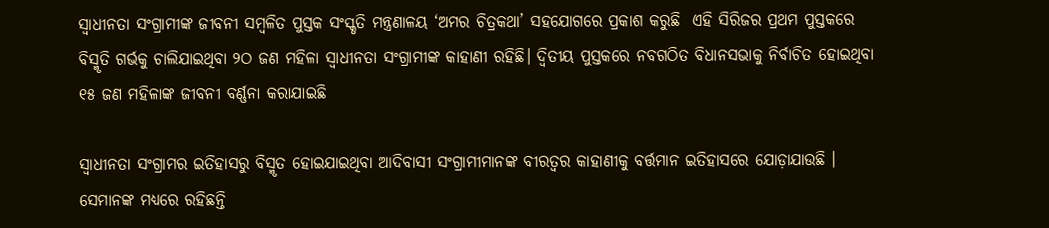ସ୍ୱାଧୀନତା ସଂଗ୍ରାମୀଙ୍କ ଜୀବନୀ ସମ୍ବଳିତ ପୁସ୍ତକ ସଂସ୍କୃତି ମନ୍ତ୍ରଣାଳୟ ‘ଅମର ଚିତ୍ରକଥା’ ସହଯୋଗରେ ପ୍ରକାଶ କରୁଛି  ଏହି ସିରିଜର ପ୍ରଥମ ପୁସ୍ତକରେ ବିସ୍ମୃତି ଗର୍ଭକୁ ଚାଲିଯାଇଥିବା ୨ଠ ଜଣ ମହିଳା ସ୍ୱାଧୀନତା ସଂଗ୍ରାମୀଙ୍କ କାହାଣୀ ରହିଛି। ଦ୍ୱିତୀୟ ପୁସ୍ତକରେ ନବଗଠିତ ବିଧାନସଭାକୁ ନିର୍ବାଚିତ ହୋଇଥିବା ୧୫ ଜଣ ମହିଳାଙ୍କ ଜୀବନୀ ବର୍ଣ୍ଣନା କରାଯାଇଛି

ସ୍ୱାଧୀନତା ସଂଗ୍ରାମର ଇତିହାସରୁ ବିସ୍ମୃତ ହୋଇଯାଇଥିବା ଆଦିବାସୀ ସଂଗ୍ରାମୀମାନଙ୍କ ବୀରତ୍ୱର କାହାଣୀକୁ ବର୍ତ୍ତମାନ ଇତିହାସରେ ଯୋଡ଼ାଯାଉଛି । ସେମାନଙ୍କ ମଧ୍ୟରେ ରହିଛନ୍ତି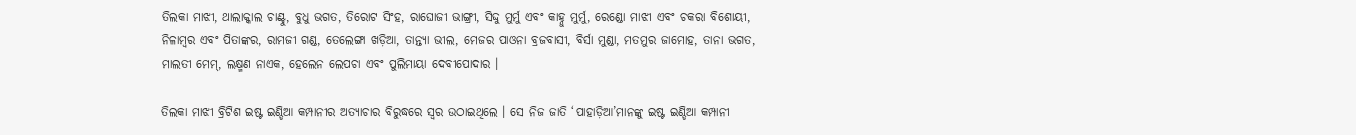ତିଲକା ମାଝୀ, ଥାଲାକ୍କାଲ ଚାଣ୍ଟୁ, ବୁଧୁ ଭଗତ, ତିରୋଟ ସିଂହ, ରାଘୋଜୀ ଭାଙ୍ଗ୍ରୀ, ସିଦ୍ଦୁ ମୁର୍ମୁ ଏବଂ କାହ୍ନୁ ମୁର୍ମୁ, ରେଣ୍ଡୋ ମାଝୀ ଏବଂ ଚକରା ବିଶୋୟୀ, ନିଳାମ୍ବର ଏବଂ ପିତାଙ୍କର, ରାମଜୀ ଗଣ୍ଡ, ତେଲେଙ୍ଗା ଖଡ଼ିଆ, ତାନ୍ତ୍ୟା ଭୀଲ, ମେଜର ପାଓନା ବ୍ରଜବାସୀ, ବିର୍ସା ମୁଣ୍ଡା, ମତମୁର ଜାମୋହ, ତାନା ଭଗତ, ମାଲତୀ ମେମ୍, ଲକ୍ଷ୍ମଣ ନାଏକ, ହେଲେନ ଲେପଚା ଏବଂ ପୁଲିମାୟା ଦେବୀପୋଦାର ।

ତିଲକା ମାଝୀ ବ୍ରିଟିଶ ଇଷ୍ଟ ଇଣ୍ଡିଆ କମ୍ପାନୀର ଅତ୍ୟାଚାର ବିରୁଦ୍ଧରେ ସ୍ୱର ଉଠାଇଥିଲେ । ସେ ନିଜ ଜାତି ‘ପାହାଡ଼ିଆ’ମାନଙ୍କୁ ଇଷ୍ଟ ଇଣ୍ଡିଆ କମ୍ପାନୀ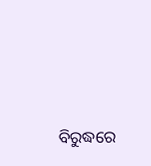ବିରୁଦ୍ଧରେ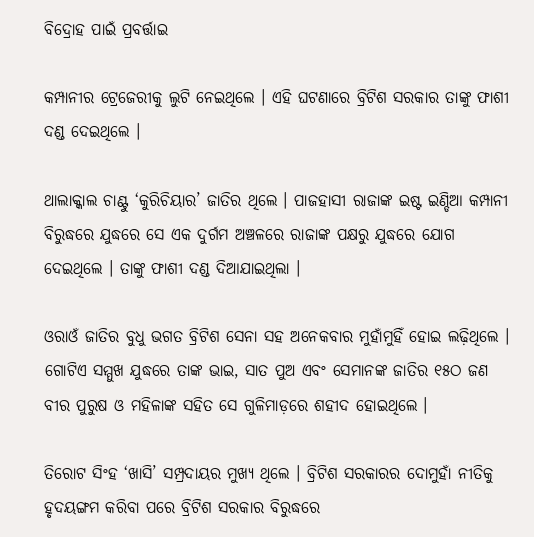ବିଦ୍ରୋହ ପାଇଁ ପ୍ରବର୍ତ୍ତାଇ

କମ୍ପାନୀର ଟ୍ରେଜେରୀକୁ ଲୁଟି ନେଇଥିଲେ । ଏହି ଘଟଣାରେ ବ୍ରିଟିଶ ସରକାର ତାଙ୍କୁ ଫାଶୀ ଦଣ୍ଡ ଦେଇଥିଲେ ।

ଥାଲାକ୍କାଲ ଚାଣ୍ଟୁ ‘କୁରିଚିୟାର’ ଜାତିର ଥିଲେ । ପାଜହାସୀ ରାଜାଙ୍କ ଇଷ୍ଟ ଇଣ୍ଡିଆ କମ୍ପାନୀ ବିରୁଦ୍ଧରେ ଯୁଦ୍ଧରେ ସେ ଏକ ଦୁର୍ଗମ ଅଞ୍ଚଳରେ ରାଜାଙ୍କ ପକ୍ଷରୁ ଯୁଦ୍ଧରେ ଯୋଗ ଦେଇଥିଲେ । ତାଙ୍କୁ ଫାଶୀ ଦଣ୍ଡ ଦିଆଯାଇଥିଲା ।

ଓରାଓଁ ଜାତିର ବୁଧୁ ଭଗତ ବ୍ରିଟିଶ ସେନା ସହ ଅନେକବାର ମୁହାଁମୁହିଁ ହୋଇ ଲଢ଼ିଥିଲେ । ଗୋଟିଏ ସମ୍ମୁଖ ଯୁଦ୍ଧରେ ତାଙ୍କ ଭାଇ, ସାତ ପୁଅ ଏବଂ ସେମାନଙ୍କ ଜାତିର ୧୫ଠ ଜଣ ବୀର ପୁରୁଷ ଓ ମହିଳାଙ୍କ ସହିତ ସେ ଗୁଳିମାଡ଼ରେ ଶହୀଦ ହୋଇଥିଲେ ।

ତିରୋଟ ସିଂହ ‘ଖାସି’ ସମ୍ପ୍ରଦାୟର ମୁଖ୍ୟ ଥିଲେ । ବ୍ରିଟିଶ ସରକାରର ଦୋମୁହାଁ ନୀତିକୁ ହୃଦୟଙ୍ଗମ କରିବା ପରେ ବ୍ରିଟିଶ ସରକାର ବିରୁଦ୍ଧରେ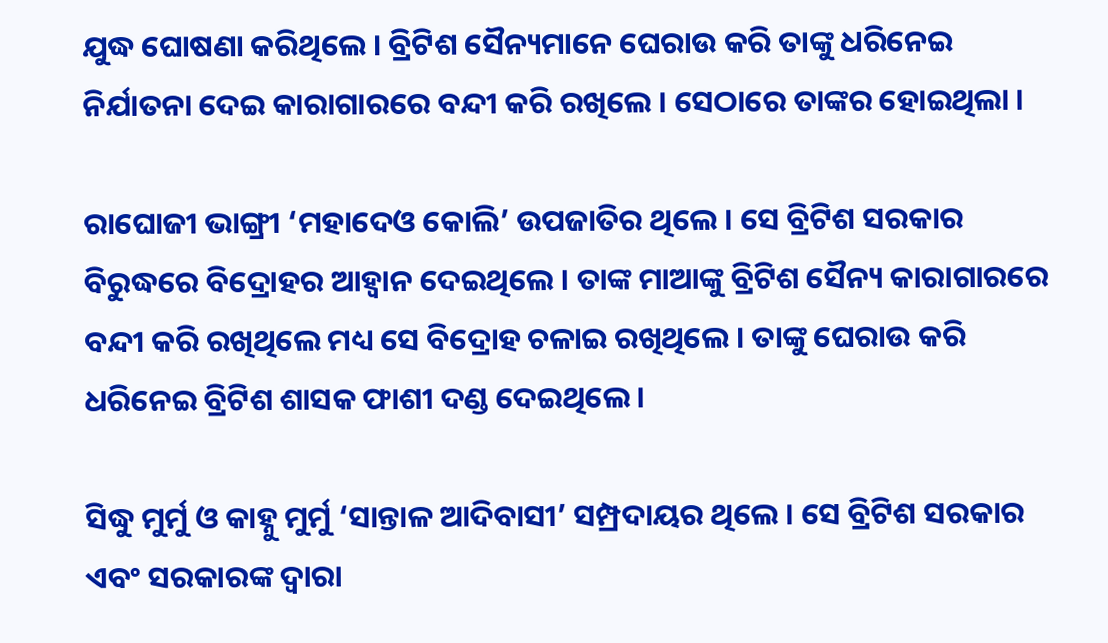ଯୁଦ୍ଧ ଘୋଷଣା କରିଥିଲେ । ବ୍ରିଟିଶ ସୈନ୍ୟମାନେ ଘେରାଉ କରି ତାଙ୍କୁ ଧରିନେଇ ନିର୍ଯାତନା ଦେଇ କାରାଗାରରେ ବନ୍ଦୀ କରି ରଖିଲେ । ସେଠାରେ ତାଙ୍କର ହୋଇଥିଲା ।

ରାଘୋଜୀ ଭାଙ୍ଗ୍ରୀ ‘ମହାଦେଓ କୋଲି’ ଉପଜାତିର ଥିଲେ । ସେ ବ୍ରିଟିଶ ସରକାର ବିରୁଦ୍ଧରେ ବିଦ୍ରୋହର ଆହ୍ୱାନ ଦେଇଥିଲେ । ତାଙ୍କ ମାଆଙ୍କୁ ବ୍ରିଟିଶ ସୈନ୍ୟ କାରାଗାରରେ ବନ୍ଦୀ କରି ରଖିଥିଲେ ମଧ୍ୟ ସେ ବିଦ୍ରୋହ ଚଳାଇ ରଖିଥିଲେ । ତାଙ୍କୁ ଘେରାଉ କରି ଧରିନେଇ ବ୍ରିଟିଶ ଶାସକ ଫାଶୀ ଦଣ୍ଡ ଦେଇଥିଲେ ।

ସିଦ୍ଧୁ ମୁର୍ମୁ ଓ କାହ୍ନୁ ମୁର୍ମୁ ‘ସାନ୍ତାଳ ଆଦିବାସୀ’ ସମ୍ପ୍ରଦାୟର ଥିଲେ । ସେ ବ୍ରିଟିଶ ସରକାର ଏବଂ ସରକାରଙ୍କ ଦ୍ୱାରା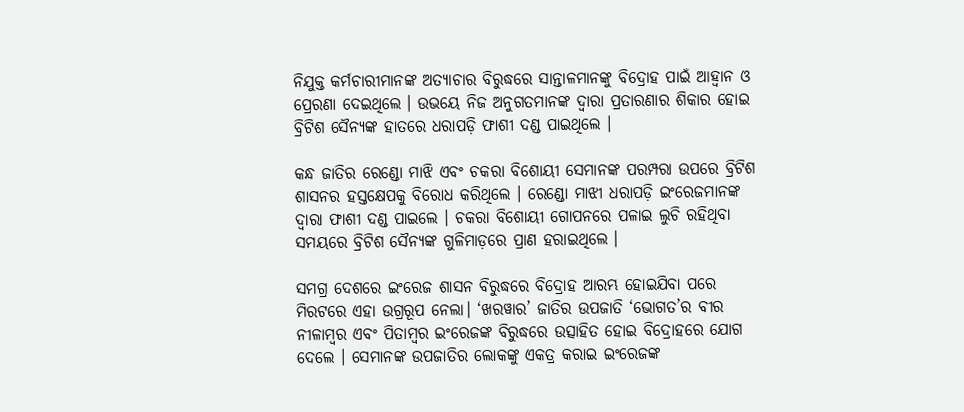ନିଯୁକ୍ତ କର୍ମଚାରୀମାନଙ୍କ ଅତ୍ୟାଚାର ବିରୁଦ୍ଧରେ ସାନ୍ତାଳମାନଙ୍କୁ ବିଦ୍ରୋହ ପାଇଁ ଆହ୍ୱାନ ଓ ପ୍ରେରଣା ଦେଇଥିଲେ । ଉଭୟେ ନିଜ ଅନୁଗତମାନଙ୍କ ଦ୍ୱାରା ପ୍ରତାରଣାର ଶିକାର ହୋଇ ବ୍ରିଟିଶ ସୈନ୍ୟଙ୍କ ହାତରେ ଧରାପଡ଼ି ଫାଶୀ ଦଣ୍ଡ ପାଇଥିଲେ ।

କନ୍ଧ ଜାତିର ରେଣ୍ଡୋ ମାଝି ଏବଂ ଚକରା ବିଶୋୟୀ ସେମାନଙ୍କ ପରମ୍ପରା ଉପରେ ବ୍ରିଟିଶ ଶାସନର ହସ୍ତକ୍ଷେପକୁ ବିରୋଧ କରିଥିଲେ । ରେଣ୍ଡୋ ମାଝୀ ଧରାପଡ଼ି ଇଂରେଜମାନଙ୍କ ଦ୍ୱାରା ଫାଶୀ ଦଣ୍ଡ ପାଇଲେ । ଚକରା ବିଶୋୟୀ ଗୋପନରେ ପଳାଇ ଲୁଚି ରହିଥିବା ସମୟରେ ବ୍ରିଟିଶ ସୈନ୍ୟଙ୍କ ଗୁଳିମାଡ଼ରେ ପ୍ରାଣ ହରାଇଥିଲେ ।

ସମଗ୍ର ଦେଶରେ ଇଂରେଜ ଶାସନ ବିରୁଦ୍ଧରେ ବିଦ୍ରୋହ ଆରମ୍ଭ ହୋଇଯିବା ପରେ ମିରଟରେ ଏହା ଉଗ୍ରରୂପ ନେଲା। ‘ଖରୱାର’ ଜାତିର ଉପଜାତି ‘ଭୋଗତ’ର ବୀର ନୀଳାମ୍ବର ଏବଂ ପିତାମ୍ବର ଇଂରେଜଙ୍କ ବିରୁଦ୍ଧରେ ଉତ୍ସାହିତ ହୋଇ ବିଦ୍ରୋହରେ ଯୋଗ ଦେଲେ । ସେମାନଙ୍କ ଉପଜାତିର ଲୋକଙ୍କୁ ଏକତ୍ର କରାଇ ଇଂରେଜଙ୍କ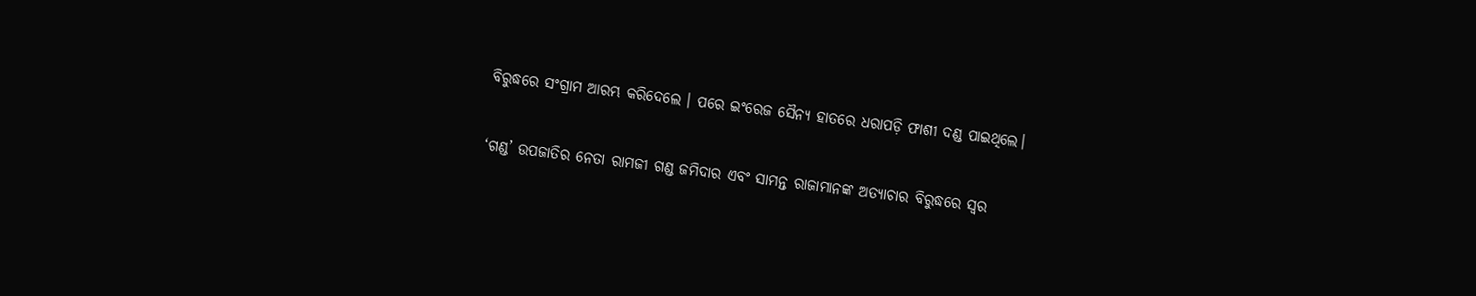ବିରୁଦ୍ଧରେ ସଂଗ୍ରାମ ଆରମ୍ଭ କରିଦେଲେ । ପରେ ଇଂରେଜ ସୈନ୍ୟ ହାତରେ ଧରାପଡ଼ି ଫାଶୀ ଦଣ୍ଡ ପାଇଥିଲେ।

‘ଗଣ୍ଡ’ ଉପଜାତିର ନେତା ରାମଜୀ ଗଣ୍ଡ ଜମିଦାର ଏବଂ ସାମନ୍ତ ରାଜାମାନଙ୍କ ଅତ୍ୟାଚାର ବିରୁଦ୍ଧରେ ସ୍ୱର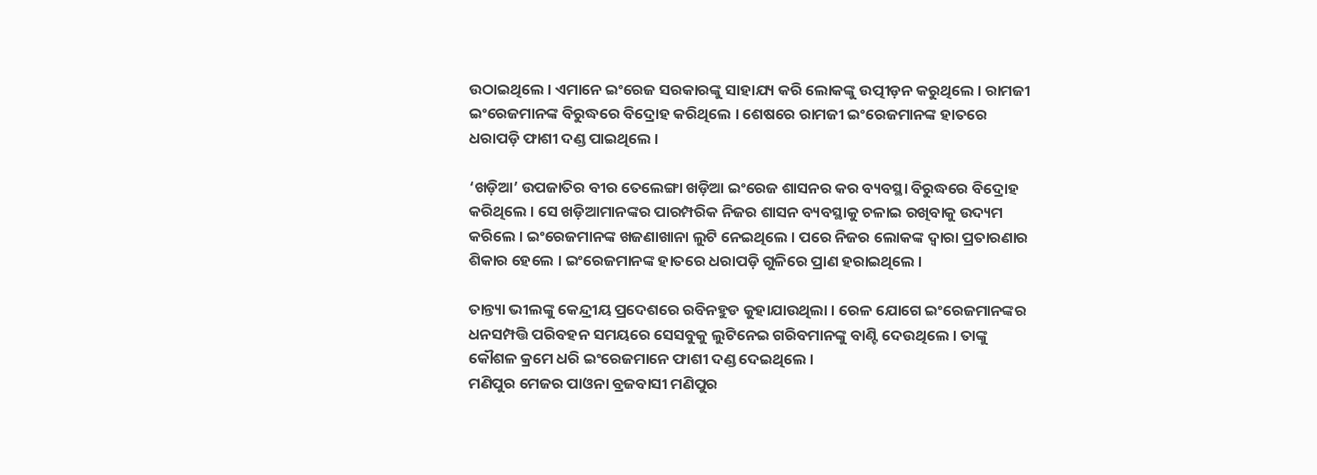ଉଠାଇଥିଲେ । ଏମାନେ ଇଂରେଜ ସରକାରଙ୍କୁ ସାହାଯ୍ୟ କରି ଲୋକଙ୍କୁ ଉତ୍ପୀଡ଼ନ କରୁଥିଲେ । ରାମଜୀ ଇଂରେଜମାନଙ୍କ ବିରୁଦ୍ଧରେ ବିଦ୍ରୋହ କରିଥିଲେ । ଶେଷରେ ରାମଜୀ ଇଂରେଜମାନଙ୍କ ହାତରେ ଧରାପଡ଼ି ଫାଶୀ ଦଣ୍ଡ ପାଇଥିଲେ ।

‘ଖଡ଼ିଆ’ ଉପଜାତିର ବୀର ତେଲେଙ୍ଗା ଖଡ଼ିଆ ଇଂରେଜ ଶାସନର କର ବ୍ୟବସ୍ଥା ବିରୁଦ୍ଧରେ ବିଦ୍ରୋହ କରିଥିଲେ । ସେ ଖଡ଼ିଆମାନଙ୍କର ପାରମ୍ପରିକ ନିଜର ଶାସନ ବ୍ୟବସ୍ଥାକୁ ଚଳାଇ ରଖିବାକୁ ଉଦ୍ୟମ କରିଲେ । ଇଂରେଜମାନଙ୍କ ଖଜଣାଖାନା ଲୁଟି ନେଇଥିଲେ । ପରେ ନିଜର ଲୋକଙ୍କ ଦ୍ୱାରା ପ୍ରତାରଣାର ଶିକାର ହେଲେ । ଇଂରେଜମାନଙ୍କ ହାତରେ ଧରାପଡ଼ି ଗୁଳିରେ ପ୍ରାଣ ହରାଇଥିଲେ ।

ତାନ୍ତ୍ୟା ଭୀଲଙ୍କୁ କେନ୍ଦ୍ରୀୟ ପ୍ରଦେଶରେ ରବିନହୁଡ କୁହାଯାଉଥିଲା । ରେଳ ଯୋଗେ ଇଂରେଜମାନଙ୍କର ଧନସମ୍ପତ୍ତି ପରିବହନ ସମୟରେ ସେସବୁକୁ ଲୁଟିନେଇ ଗରିବମାନଙ୍କୁ ବାଣ୍ଟି ଦେଉଥିଲେ । ତାଙ୍କୁ କୌଶଳ କ୍ରମେ ଧରି ଇଂରେଜମାନେ ଫାଶୀ ଦଣ୍ଡ ଦେଇଥିଲେ ।
ମଣିପୁର ମେଜର ପାଓନା ବ୍ରଜବାସୀ ମଣିପୁର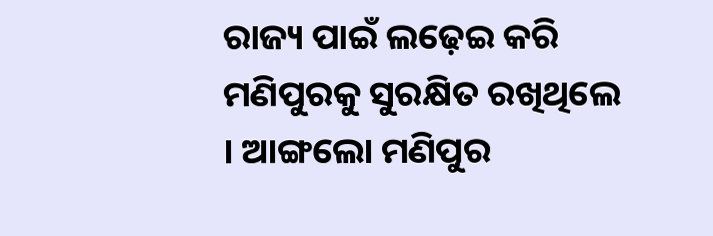ରାଜ୍ୟ ପାଇଁ ଲଢ଼େଇ କରି ମଣିପୁରକୁ ସୁରକ୍ଷିତ ରଖିଥିଲେ । ଆଙ୍ଗଲୋ ମଣିପୁର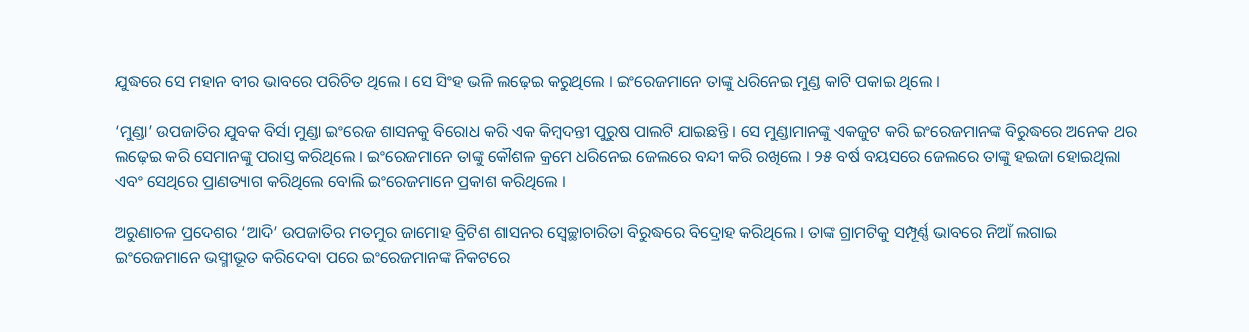ଯୁଦ୍ଧରେ ସେ ମହାନ ବୀର ଭାବରେ ପରିଚିତ ଥିଲେ । ସେ ସିଂହ ଭଳି ଲଢ଼େଇ କରୁଥିଲେ । ଇଂରେଜମାନେ ତାଙ୍କୁ ଧରିନେଇ ମୁଣ୍ଡ କାଟି ପକାଇ ଥିଲେ ।

‘ମୁଣ୍ଡା’ ଉପଜାତିର ଯୁବକ ବିର୍ସା ମୁଣ୍ଡା ଇଂରେଜ ଶାସନକୁ ବିରୋଧ କରି ଏକ କିମ୍ବଦନ୍ତୀ ପୁରୁଷ ପାଲଟି ଯାଇଛନ୍ତି । ସେ ମୁଣ୍ଡାମାନଙ୍କୁ ଏକଜୁଟ କରି ଇଂରେଜମାନଙ୍କ ବିରୁଦ୍ଧରେ ଅନେକ ଥର ଲଢ଼େଇ କରି ସେମାନଙ୍କୁ ପରାସ୍ତ କରିଥିଲେ । ଇଂରେଜମାନେ ତାଙ୍କୁ କୌଶଳ କ୍ରମେ ଧରିନେଇ ଜେଲରେ ବନ୍ଦୀ କରି ରଖିଲେ । ୨୫ ବର୍ଷ ବୟସରେ ଜେଲରେ ତାଙ୍କୁ ହଇଜା ହୋଇଥିଲା ଏବଂ ସେଥିରେ ପ୍ରାଣତ୍ୟାଗ କରିଥିଲେ ବୋଲି ଇଂରେଜମାନେ ପ୍ରକାଶ କରିଥିଲେ ।

ଅରୁଣାଚଳ ପ୍ରଦେଶର ‘ଆଦି’ ଉପଜାତିର ମତମୁର ଜାମୋହ ବ୍ରିଟିଶ ଶାସନର ସ୍ୱେଚ୍ଛାଚାରିତା ବିରୁଦ୍ଧରେ ବିଦ୍ରୋହ କରିଥିଲେ । ତାଙ୍କ ଗ୍ରାମଟିକୁ ସମ୍ପୂର୍ଣ୍ଣ ଭାବରେ ନିଆଁ ଲଗାଇ ଇଂରେଜମାନେ ଭସ୍ମୀଭୂତ କରିଦେବା ପରେ ଇଂରେଜମାନଙ୍କ ନିକଟରେ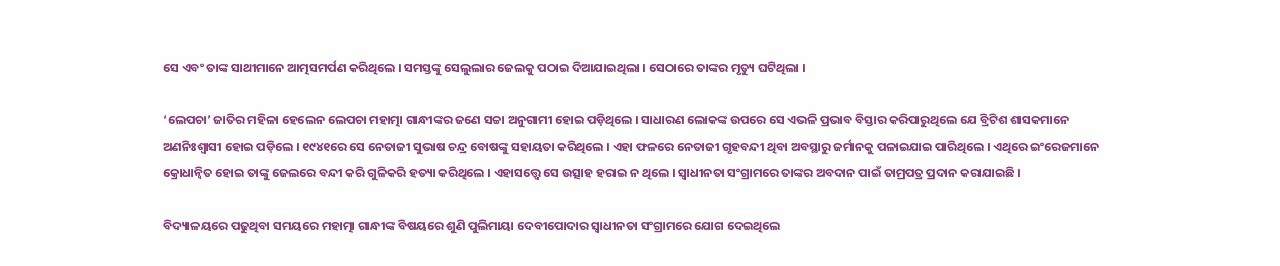ସେ ଏବଂ ତାଙ୍କ ସାଥୀମାନେ ଆତ୍ମସମର୍ପଣ କରିଥିଲେ । ସମସ୍ତଙ୍କୁ ସେଲୁଲାର ଜେଲକୁ ପଠାଇ ଦିଆଯାଇଥିଲା । ସେଠାରେ ତାଙ୍କର ମୃତ୍ୟୁ ଘଟିଥିଲା ।

‘ଲେପଚା’ ଜାତିର ମହିଳା ହେଲେନ ଲେପଚା ମହାତ୍ମା ଗାନ୍ଧୀଙ୍କର ଜଣେ ସଚ୍ଚା ଅନୁଗାମୀ ହୋଇ ପଡ଼ିଥିଲେ । ସାଧାରଣ ଲୋକଙ୍କ ଉପରେ ସେ ଏଭଳି ପ୍ରଭାବ ବିସ୍ତାର କରିପାରୁଥିଲେ ଯେ ବ୍ରିଟିଶ ଶାସକମାନେ ଅଣନିଃଶ୍ୱାସୀ ହୋଇ ପଡ଼ିଲେ । ୧୯୪୧ରେ ସେ ନେତାଜୀ ସୁଭାଷ ଚନ୍ଦ୍ର ବୋଷଙ୍କୁ ସହାୟତା କରିଥିଲେ । ଏହା ଫଳରେ ନେତାଜୀ ଗୃହବନ୍ଦୀ ଥିବା ଅବସ୍ଥାରୁ ଜର୍ମାନକୁ ପଳାଇଯାଇ ପାରିଥିଲେ । ଏଥିରେ ଇଂରେଜମାନେ କ୍ରୋଧାନ୍ୱିତ ହୋଇ ତାଙ୍କୁ ଜେଲରେ ବନ୍ଦୀ କରି ଗୁଳିକରି ହତ୍ୟା କରିଥିଲେ । ଏହାସତ୍ତ୍ୱେ ସେ ଉତ୍ସାହ ହରାଇ ନ ଥିଲେ । ସ୍ୱାଧୀନତା ସଂଗ୍ରାମରେ ତାଙ୍କର ଅବଦାନ ପାଇଁ ତାମ୍ରପତ୍ର ପ୍ରଦାନ କରାଯାଇଛି ।

ବିଦ୍ୟାଳୟରେ ପଢୁଥିବା ସମୟରେ ମହାତ୍ମା ଗାନ୍ଧୀଙ୍କ ବିଷୟରେ ଶୁଣି ପୁଲିମାୟା ଦେବୀପୋଦାର ସ୍ୱାଧୀନତା ସଂଗ୍ରାମରେ ଯୋଗ ଦେଇଥିଲେ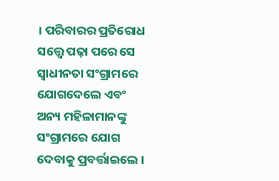। ପରିବାରର ପ୍ରତିରୋଧ ସତ୍ତ୍ୱେ ପଢ଼ା ପରେ ସେ ସ୍ୱାଧୀନତା ସଂଗ୍ରାମରେ ଯୋଗଦେଲେ ଏବଂ ଅନ୍ୟ ମହିଳାମାନଙ୍କୁ ସଂଗ୍ରାମରେ ଯୋଗ ଦେବାକୁ ପ୍ରବର୍ତ୍ତାଇଲେ ।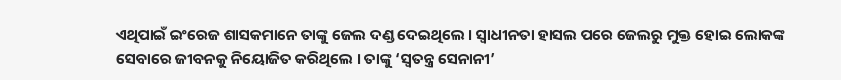ଏଥିପାଇଁ ଇଂରେଜ ଶାସକମାନେ ତାଙ୍କୁ ଜେଲ ଦଣ୍ଡ ଦେଇଥିଲେ । ସ୍ୱାଧୀନତା ହାସଲ ପରେ ଜେଲରୁ ମୁକ୍ତ ହୋଇ ଲୋକଙ୍କ ସେବାରେ ଜୀବନକୁ ନିୟୋଜିତ କରିଥିଲେ । ତାଙ୍କୁ ‘ସ୍ୱତନ୍ତ୍ର ସେନାନୀ’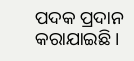ପଦକ ପ୍ରଦାନ କରାଯାଇଛି ।